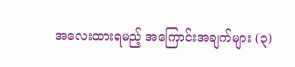အလေးထားရမည့် အကြောင်းအချက်များ (၃)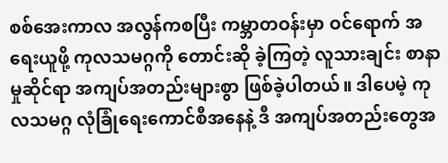စစ်အေးကာလ အလွန်ကစပြီး ကမ္ဘာတဝန်းမှာ ဝင်ရောက် အရေးယူဖို့ ကုလသမဂ္ဂကို တောင်းဆို ခဲ့ကြတဲ့ လူသားချင်း စာနာမှုဆိုင်ရာ အကျပ်အတည်းများစွာ ဖြစ်ခဲ့ပါတယ်။ ဒါပေမဲ့ ကုလသမဂ္ဂ လုံခြုံရေးကောင်စီအနေနဲ့ ဒီ အကျပ်အတည်းတွေအ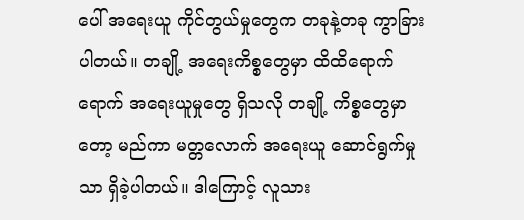ပေါ် အရေးယူ ကိုင်တွယ်မှုတွေက တခုနဲ့တခု ကွာခြားပါတယ်။ တချို့ အရေးကိစ္စတွေမှာ ထိထိရောက်ရောက် အရေးယူမှုတွေ ရှိသလို တချို့ ကိစ္စတွေမှာတော့ မည်ကာ မတ္တလောက် အရေးယူ ဆောင်ရွက်မှုသာ ရှိခဲ့ပါတယ်။ ဒါကြောင့် လူသား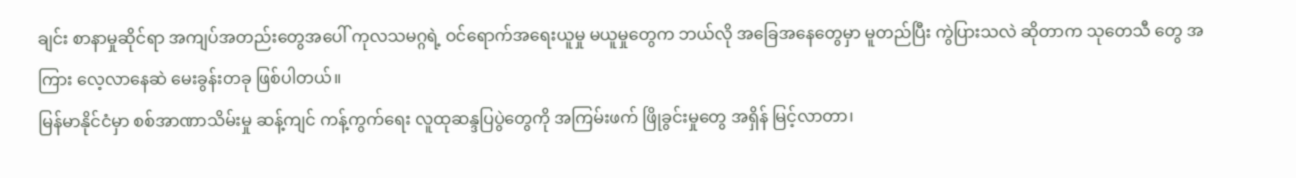ချင်း စာနာမှုဆိုင်ရာ အကျပ်အတည်းတွေအပေါ် ကုလသမဂ္ဂရဲ့ ဝင်ရောက်အရေးယူမှု မယူမှုတွေက ဘယ်လို အခြေအနေတွေမှာ မူတည်ပြီး ကွဲပြားသလဲ ဆိုတာက သုတေသီ တွေ အကြား လေ့လာနေဆဲ မေးခွန်းတခု ဖြစ်ပါတယ်။
မြန်မာနိုင်ငံမှာ စစ်အာဏာသိမ်းမှု ဆန့်ကျင် ကန့်ကွက်ရေး လူထုဆန္ဒပြပွဲတွေကို အကြမ်းဖက် ဖြိုခွင်းမှုတွေ အရှိန် မြင့်လာတာ၊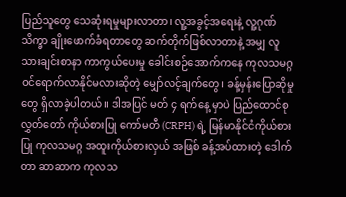ပြည်သူတွေ သေဆုံးရမှုများလာတာ၊ လူ့အခွင့်အရေးနဲ့ လူ့ဂုဏ်သိက္ခာ ချိုးဖောက်ခံရတာတွေ ဆက်တိုက်ဖြစ်လာတာနဲ့ အမျှ လူသားချင်းစာနာ ကာကွယ်ပေးမှု ခေါင်းစဉ်အောက်ကနေ ကုလသမဂ္ဂ ဝင်ရောက်လာနိုင်မလားဆိုတဲ့ မျှော်လင့်ချက်တွေ၊ ခန့်မှန်းပြောဆိုမှုတွေ ရှိလာခဲ့ပါတယ်။ ဒါအပြင် မတ် ၄ ရက်နေ့ မှာပဲ ပြည်ထောင်စုလွှတ်တော် ကိုယ်စားပြု ကော်မတီ (CRPH) ရဲ့ မြန်မာနိုင်ငံကိုယ်စားပြု ကုလသမဂ္ဂ အထူးကိုယ်စားလှယ် အဖြစ် ခန့်အပ်ထားတဲ့ ဒေါက်တာ ဆာဆာက ကုလသ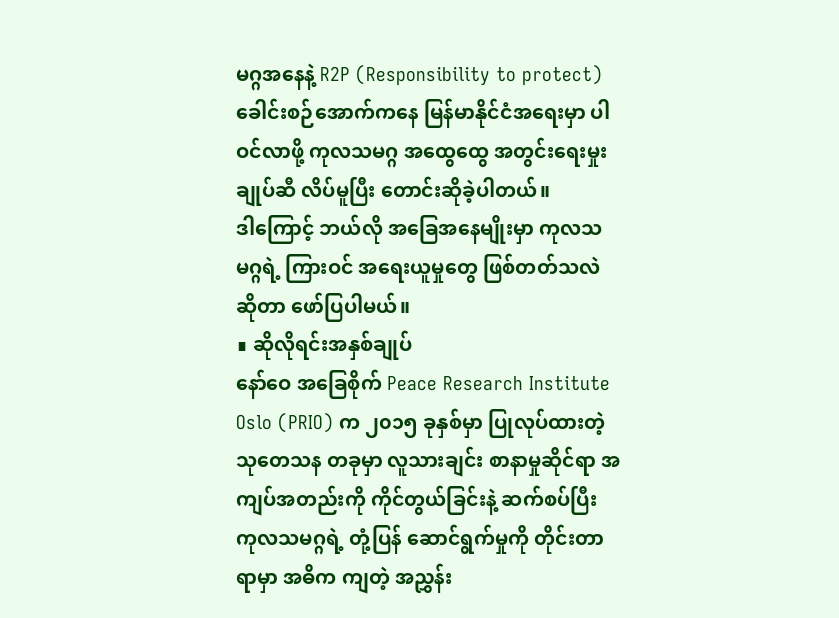မဂ္ဂအနေနဲ့ R2P (Responsibility to protect) ခေါင်းစဉ်အောက်ကနေ မြန်မာနိုင်ငံအရေးမှာ ပါဝင်လာဖို့ ကုလသမဂ္ဂ အထွေထွေ အတွင်းရေးမှုးချုပ်ဆီ လိပ်မူပြီး တောင်းဆိုခဲ့ပါတယ်။
ဒါကြောင့် ဘယ်လို အခြေအနေမျိုးမှာ ကုလသမဂ္ဂရဲ့ ကြားဝင် အရေးယူမှုတွေ ဖြစ်တတ်သလဲဆိုတာ ဖော်ပြပါမယ်။
∎ ဆိုလိုရင်းအနှစ်ချုပ်
နော်ဝေ အခြေစိုက် Peace Research Institute Oslo (PRIO) က ၂၀၁၅ ခုနှစ်မှာ ပြုလုပ်ထားတဲ့ သုတေသန တခုမှာ လူသားချင်း စာနာမှုဆိုင်ရာ အကျပ်အတည်းကို ကိုင်တွယ်ခြင်းနဲ့ ဆက်စပ်ပြီး ကုလသမဂ္ဂရဲ့ တုံ့ပြန် ဆောင်ရွက်မှုကို တိုင်းတာရာမှာ အဓိက ကျတဲ့ အညွှန်း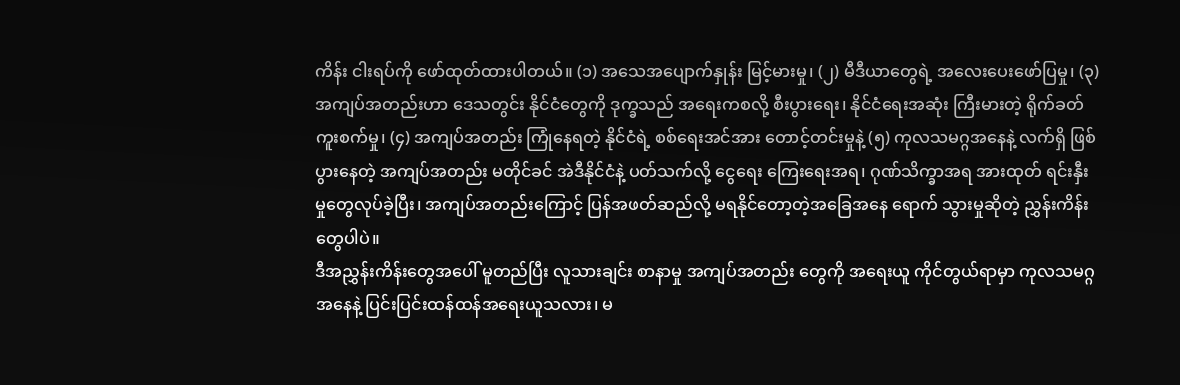ကိန်း ငါးရပ်ကို ဖော်ထုတ်ထားပါတယ်။ (၁) အသေအပျောက်နှုန်း မြင့်မားမှု၊ (၂) မီဒီယာတွေရဲ့ အလေးပေးဖော်ပြမှု၊ (၃) အကျပ်အတည်းဟာ ဒေသတွင်း နိုင်ငံတွေကို ဒုက္ခသည် အရေးကစလို့ စီးပွားရေး၊ နိုင်ငံရေးအဆုံး ကြီးမားတဲ့ ရိုက်ခတ် ကူးစက်မှု၊ (၄) အကျပ်အတည်း ကြုံနေရတဲ့ နိုင်ငံရဲ့ စစ်ရေးအင်အား တောင့်တင်းမှုနဲ့ (၅) ကုလသမဂ္ဂအနေနဲ့ လက်ရှိ ဖြစ်ပွားနေတဲ့ အကျပ်အတည်း မတိုင်ခင် အဲဒီနိုင်ငံနဲ့ ပတ်သက်လို့ ငွေရေး ကြေးရေးအရ၊ ဂုဏ်သိက္ခာအရ အားထုတ် ရင်းနှီးမှုတွေလုပ်ခဲ့ပြီး၊ အကျပ်အတည်းကြောင့် ပြန်အဖတ်ဆည်လို့ မရနိုင်တော့တဲ့အခြေအနေ ရောက် သွားမှုဆိုတဲ့ ညွှန်းကိန်းတွေပါပဲ။
ဒီအညွှန်းကိန်းတွေအပေါ် မူတည်ပြီး လူသားချင်း စာနာမှု အကျပ်အတည်း တွေကို အရေးယူ ကိုင်တွယ်ရာမှာ ကုလသမဂ္ဂအနေနဲ့ ပြင်းပြင်းထန်ထန်အရေးယူသလား၊ မ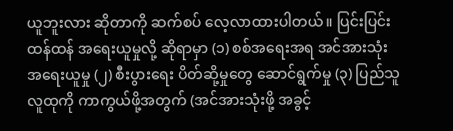ယူဘူးလား ဆိုတာကို ဆက်စပ် လေ့လာထားပါတယ်။ ပြင်းပြင်း ထန်ထန် အရေးယူမှုလို့ ဆိုရာမှာ (၁) စစ်အရေးအရ အင်အားသုံး အရေးယူမှု (၂) စီးပွားရေး ပိတ်ဆို့မှုတွေ ဆောင်ရွက်မှု (၃) ပြည်သူလူထုကို ကာကွယ်ဖို့အတွက် (အင်အားသုံးဖို့ အခွင့်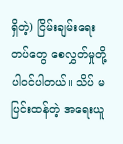ရှိတဲ့) ငြိမ်းချမ်းရေး တပ်တွေ စေလွှတ်မှုတို့ ပါဝင်ပါတယ်။ သိပ် မပြင်းထန်တဲ့ အရေးယူ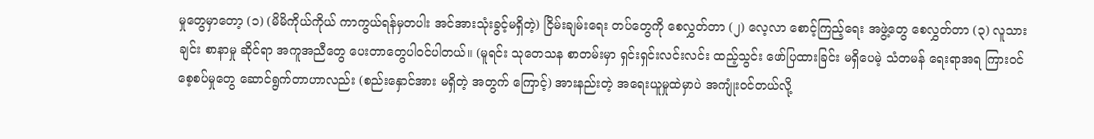မှုတွေမှာတော့ (၁) (မိမိကိုယ်ကိုယ် ကာကွယ်ရန်မှတပါး အင်အားသုံးခွင့်မရှိတဲ့) ငြိမ်းချမ်းရေး တပ်တွေကို စေလွှတ်တာ (၂) လေ့လာ စောင့်ကြည့်ရေး အဖွဲ့တွေ စေလွှတ်တာ (၃) လူသားချင်း စာနာမှု ဆိုင်ရာ အကူအညီတွေ ပေးတာတွေပါဝင်ပါတယ်။ (မူရင်း သုတေသန စာတမ်းမှာ ရှင်းရှင်းလင်းလင်း ထည့်သွင်း ဖော်ပြထားခြင်း မရှိပေမဲ့ သံတမန် ရေးရာအရ ကြားဝင် စေ့စပ်မှုတွေ ဆောင်ရွက်တာဟာလည်း (စည်းနှောင်အား မရှိတဲ့ အတွက် ကြောင့်) အားနည်းတဲ့ အရေးယူမှုထဲမှာပဲ အကျုံးဝင်တယ်လို့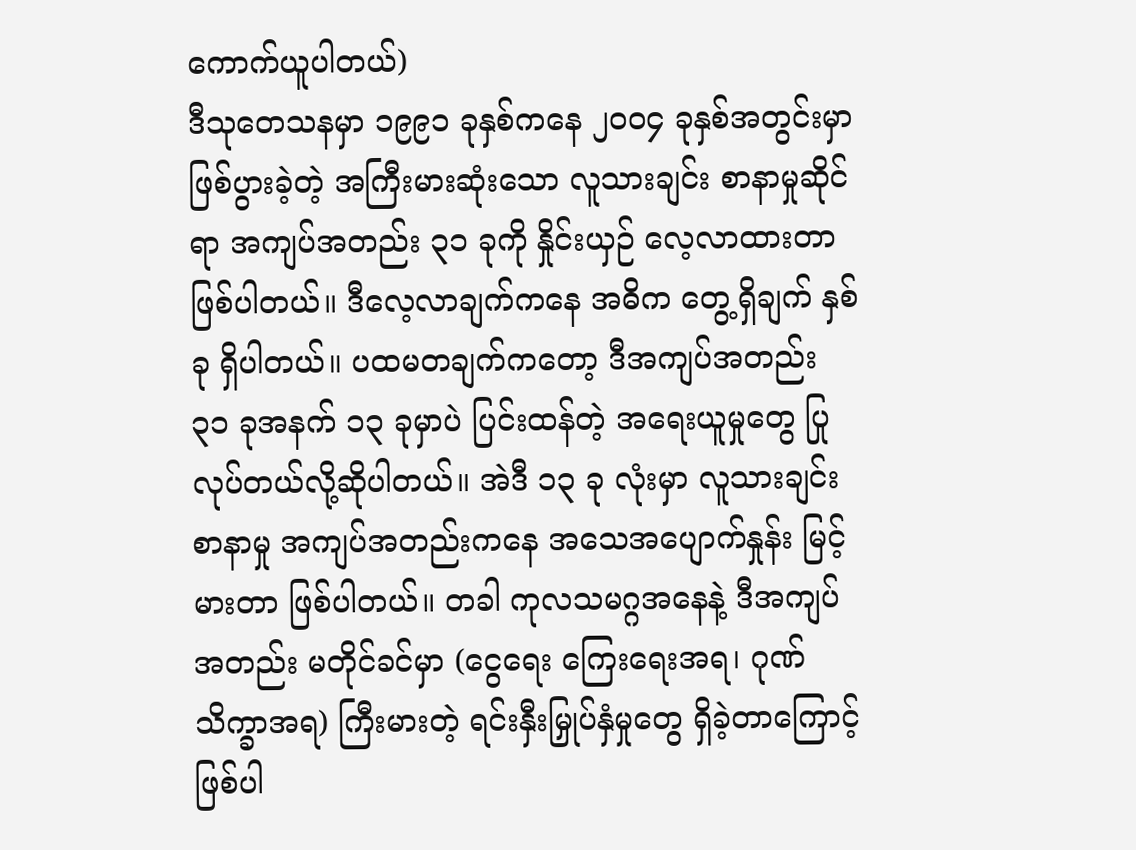ကောက်ယူပါတယ်)
ဒီသုတေသနမှာ ၁၉၉၁ ခုနှစ်ကနေ ၂၀၀၄ ခုနှစ်အတွင်းမှာ ဖြစ်ပွားခဲ့တဲ့ အကြီးမားဆုံးသော လူသားချင်း စာနာမှုဆိုင်ရာ အကျပ်အတည်း ၃၁ ခုကို နှိုင်းယှဉ် လေ့လာထားတာ ဖြစ်ပါတယ်။ ဒီလေ့လာချက်ကနေ အဓိက တွေ့ရှိချက် နှစ်ခု ရှိပါတယ်။ ပထမတချက်ကတော့ ဒီအကျပ်အတည်း ၃၁ ခုအနက် ၁၃ ခုမှာပဲ ပြင်းထန်တဲ့ အရေးယူမှုတွေ ပြုလုပ်တယ်လို့ဆိုပါတယ်။ အဲဒီ ၁၃ ခု လုံးမှာ လူသားချင်း စာနာမှု အကျပ်အတည်းကနေ အသေအပျောက်နှုန်း မြင့်မားတာ ဖြစ်ပါတယ်။ တခါ ကုလသမဂ္ဂအနေနဲ့ ဒီအကျပ်အတည်း မတိုင်ခင်မှာ (ငွေရေး ကြေးရေးအရ၊ ဂုဏ်သိက္ခာအရ) ကြီးမားတဲ့ ရင်းနှီးမြှုပ်နှံမှုတွေ ရှိခဲ့တာကြောင့် ဖြစ်ပါ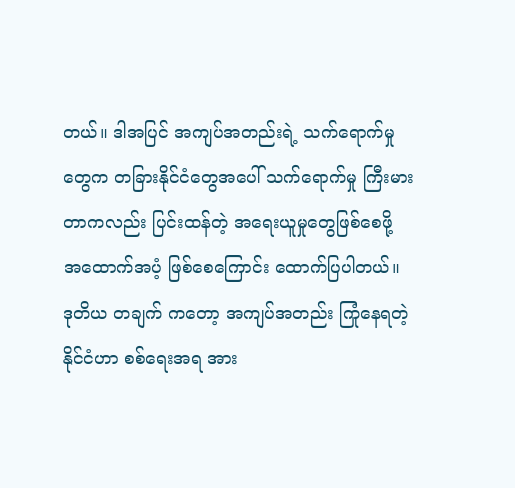တယ်။ ဒါအပြင် အကျပ်အတည်းရဲ့ သက်ရောက်မှုတွေက တခြားနိုင်ငံတွေအပေါ် သက်ရောက်မှု ကြီးမားတာကလည်း ပြင်းထန်တဲ့ အရေးယူမှုတွေဖြစ်စေဖို့ အထောက်အပံ့ ဖြစ်စေကြောင်း ထောက်ပြပါတယ်။ ဒုတိယ တချက် ကတော့ အကျပ်အတည်း ကြုံနေရတဲ့ နိုင်ငံဟာ စစ်ရေးအရ အား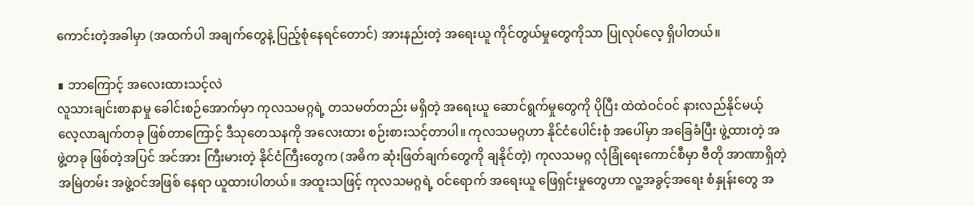ကောင်းတဲ့အခါမှာ (အထက်ပါ အချက်တွေနဲ့ ပြည့်စုံနေရင်တောင်) အားနည်းတဲ့ အရေးယူ ကိုင်တွယ်မှုတွေကိုသာ ပြုလုပ်လေ့ ရှိပါတယ်။

∎ ဘာကြောင့် အလေးထားသင့်လဲ
လူသားချင်းစာနာမှု ခေါင်းစဉ်အောက်မှာ ကုလသမဂ္ဂရဲ့ တသမတ်တည်း မရှိတဲ့ အရေးယူ ဆောင်ရွက်မှုတွေကို ပိုပြီး ထဲထဲဝင်ဝင် နားလည်နိုင်မယ့် လေ့လာချက်တခု ဖြစ်တာကြောင့် ဒီသုတေသနကို အလေးထား စဉ်းစားသင့်တာပါ။ ကုလသမဂ္ဂဟာ နိုင်ငံပေါင်းစုံ အပေါ်မှာ အခြေခံပြီး ဖွဲ့ထားတဲ့ အဖွဲ့တခု ဖြစ်တဲ့အပြင် အင်အား ကြီးမားတဲ့ နိုင်ငံကြီးတွေက (အဓိက ဆုံးဖြတ်ချက်တွေကို ချနိုင်တဲ့) ကုလသမဂ္ဂ လုံခြုံရေးကောင်စီမှာ ဗီတို အာဏာရှိတဲ့ အမြဲတမ်း အဖွဲ့ဝင်အဖြစ် နေရာ ယူထားပါတယ်။ အထူးသဖြင့် ကုလသမဂ္ဂရဲ့ ဝင်ရောက် အရေးယူ ဖြေရှင်းမှုတွေဟာ လူ့အခွင့်အရေး စံနှုန်းတွေ အ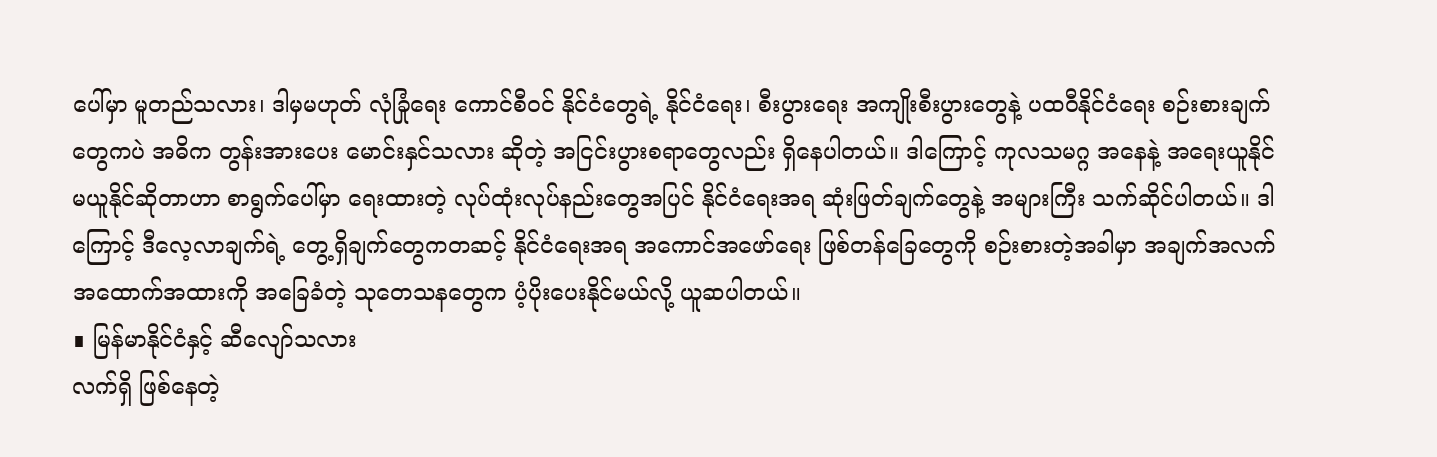ပေါ်မှာ မူတည်သလား၊ ဒါမှမဟုတ် လုံခြုံရေး ကောင်စီဝင် နိုင်ငံတွေရဲ့ နိုင်ငံရေး၊ စီးပွားရေး အကျိုးစီးပွားတွေနဲ့ ပထဝီနိုင်ငံရေး စဉ်းစားချက်တွေကပဲ အဓိက တွန်းအားပေး မောင်းနှင်သလား ဆိုတဲ့ အငြင်းပွားစရာတွေလည်း ရှိနေပါတယ်။ ဒါကြောင့် ကုလသမဂ္ဂ အနေနဲ့ အရေးယူနိုင် မယူနိုင်ဆိုတာဟာ စာရွက်ပေါ်မှာ ရေးထားတဲ့ လုပ်ထုံးလုပ်နည်းတွေအပြင် နိုင်ငံရေးအရ ဆုံးဖြတ်ချက်တွေနဲ့ အများကြီး သက်ဆိုင်ပါတယ်။ ဒါကြောင့် ဒီလေ့လာချက်ရဲ့ တွေ့ရှိချက်တွေကတဆင့် နိုင်ငံရေးအရ အကောင်အဖော်ရေး ဖြစ်တန်ခြေတွေကို စဉ်းစားတဲ့အခါမှာ အချက်အလက် အထောက်အထားကို အခြေခံတဲ့ သုတေသနတွေက ပံ့ပိုးပေးနိုင်မယ်လို့ ယူဆပါတယ်။
∎ မြန်မာနိုင်ငံနှင့် ဆီလျော်သလား
လက်ရှိ ဖြစ်နေတဲ့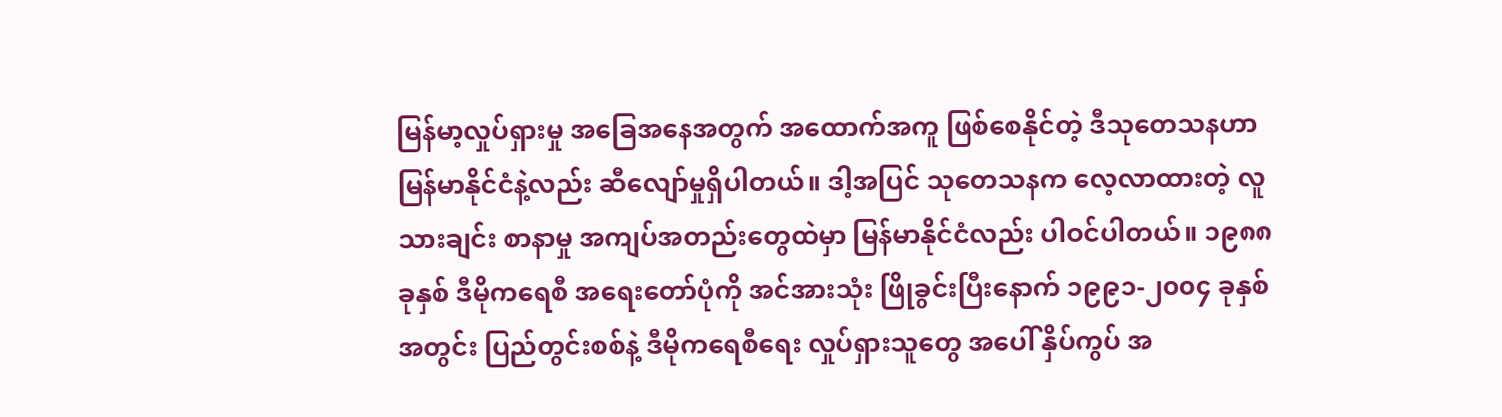မြန်မာ့လှုပ်ရှားမှု အခြေအနေအတွက် အထောက်အကူ ဖြစ်စေနိုင်တဲ့ ဒီသုတေသနဟာ မြန်မာနိုင်ငံနဲ့လည်း ဆီလျော်မှုရှိပါတယ်။ ဒါ့အပြင် သုတေသနက လေ့လာထားတဲ့ လူသားချင်း စာနာမှု အကျပ်အတည်းတွေထဲမှာ မြန်မာနိုင်ငံလည်း ပါဝင်ပါတယ်။ ၁၉၈၈ ခုနှစ် ဒီမိုကရေစီ အရေးတော်ပုံကို အင်အားသုံး ဖြိုခွင်းပြီးနောက် ၁၉၉၁-၂၀၀၄ ခုနှစ်အတွင်း ပြည်တွင်းစစ်နဲ့ ဒီမိုကရေစီရေး လှုပ်ရှားသူတွေ အပေါ် နှိပ်ကွပ် အ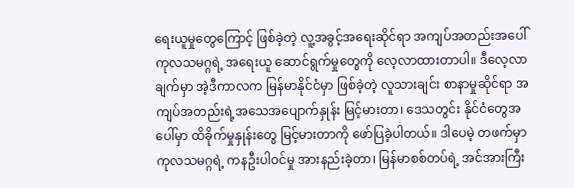ရေးယူမှုတွေကြောင့် ဖြစ်ခဲ့တဲ့ လူ့အခွင့်အရေးဆိုင်ရာ အကျပ်အတည်းအပေါ် ကုလသမဂ္ဂရဲ့ အရေးယူ ဆောင်ရွက်မှုတွေကို လေ့လာထားတာပါ။ ဒီလေ့လာချက်မှာ အဲ့ဒီကာလက မြန်မာနိုင်ငံမှာ ဖြစ်ခဲ့တဲ့ လူသားချင်း စာနာမှုဆိုင်ရာ အကျပ်အတည်းရဲ့အသေအပျောက်နှုန်း မြင့်မားတာ၊ ဒေသတွင်း နိုင်ငံတွေအပေါ်မှာ ထိခိုက်မှုနှုန်းတွေ မြင့်မားတာကို ဖော်ပြခဲ့ပါတယ်။ ဒါပေမဲ့ တဖက်မှာ ကုလသမဂ္ဂရဲ့ ကနဦးပါဝင်မှု အားနည်းခဲ့တာ၊ မြန်မာစစ်တပ်ရဲ့ အင်အားကြီး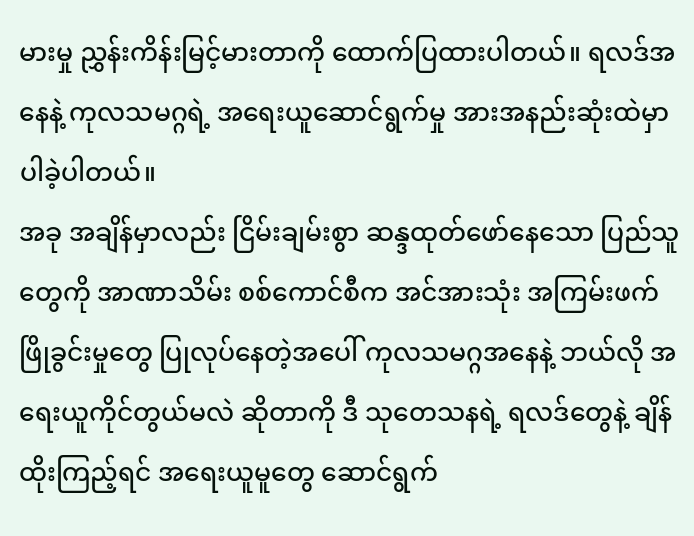မားမှု ညွှန်းကိန်းမြင့်မားတာကို ထောက်ပြထားပါတယ်။ ရလဒ်အနေနဲ့ ကုလသမဂ္ဂရဲ့ အရေးယူဆောင်ရွက်မှု အားအနည်းဆုံးထဲမှာ ပါခဲ့ပါတယ်။
အခု အချိန်မှာလည်း ငြိမ်းချမ်းစွာ ဆန္ဒထုတ်ဖော်နေသော ပြည်သူတွေကို အာဏာသိမ်း စစ်ကောင်စီက အင်အားသုံး အကြမ်းဖက် ဖြိုခွင်းမှုတွေ ပြုလုပ်နေတဲ့အပေါ် ကုလသမဂ္ဂအနေနဲ့ ဘယ်လို အရေးယူကိုင်တွယ်မလဲ ဆိုတာကို ဒီ သုတေသနရဲ့ ရလဒ်တွေနဲ့ ချိန်ထိုးကြည့်ရင် အရေးယူမူတွေ ဆောင်ရွက်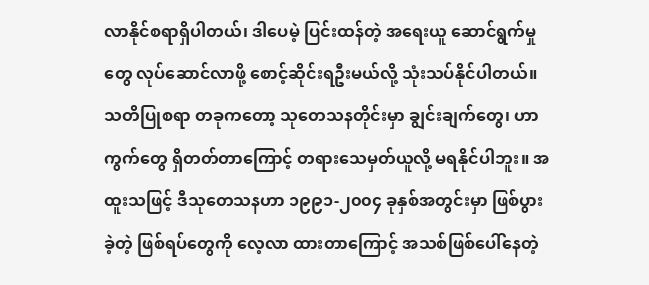လာနိုင်စရာရှိပါတယ်၊ ဒါပေမဲ့ ပြင်းထန်တဲ့ အရေးယူ ဆောင်ရွက်မှုတွေ လုပ်ဆောင်လာဖို့ စောင့်ဆိုင်းရဦးမယ်လို့ သုံးသပ်နိုင်ပါတယ်။ သတိပြုစရာ တခုကတော့ သုတေသနတိုင်းမှာ ချွင်းချက်တွေ၊ ဟာကွက်တွေ ရှိတတ်တာကြောင့် တရားသေမှတ်ယူလို့ မရနိုင်ပါဘူး။ အထူးသဖြင့် ဒီသုတေသနဟာ ၁၉၉၁-၂၀၀၄ ခုနှစ်အတွင်းမှာ ဖြစ်ပွားခဲ့တဲ့ ဖြစ်ရပ်တွေကို လေ့လာ ထားတာကြောင့် အသစ်ဖြစ်ပေါ်နေတဲ့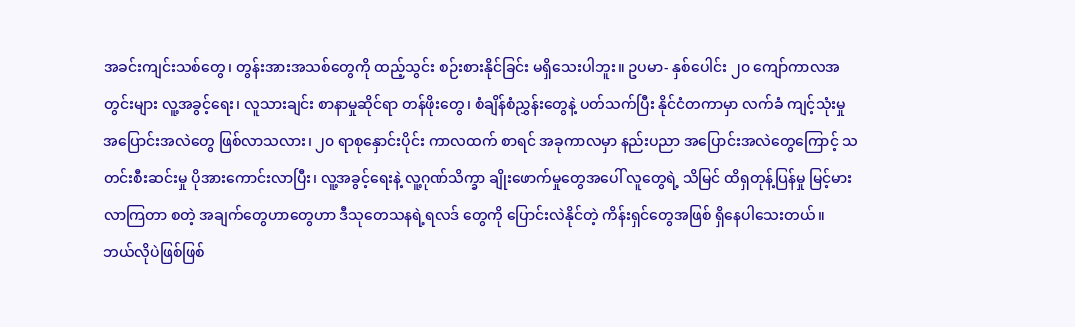အခင်းကျင်းသစ်တွေ၊ တွန်းအားအသစ်တွေကို ထည့်သွင်း စဉ်းစားနိုင်ခြင်း မရှိသေးပါဘူး။ ဥပမာ- နှစ်ပေါင်း ၂၀ ကျော်ကာလအတွင်းများ လူ့အခွင့်ရေး၊ လူသားချင်း စာနာမှုဆိုင်ရာ တန်ဖိုးတွေ၊ စံချိန်စံညွှန်းတွေနဲ့ ပတ်သက်ပြီး နိုင်ငံတကာမှာ လက်ခံ ကျင့်သုံးမှု အပြောင်းအလဲတွေ ဖြစ်လာသလား၊ ၂၀ ရာစုနှောင်းပိုင်း ကာလထက် စာရင် အခုကာလမှာ နည်းပညာ အပြောင်းအလဲတွေကြောင့် သတင်းစီးဆင်းမှု ပိုအားကောင်းလာပြီး၊ လူ့အခွင့်ရေးနဲ့ လူ့ဂုဏ်သိက္ခာ ချိုးဖောက်မှုတွေအပေါ် လူတွေရဲ့ သိမြင် ထိရှတုန့်ပြန်မှု မြင့်မားလာကြတာ စတဲ့ အချက်တွေဟာတွေဟာ ဒီသုတေသနရဲ့ရလဒ် တွေကို ပြောင်းလဲနိုင်တဲ့ ကိန်းရှင်တွေအဖြစ် ရှိနေပါသေးတယ်။
ဘယ်လိုပဲဖြစ်ဖြစ်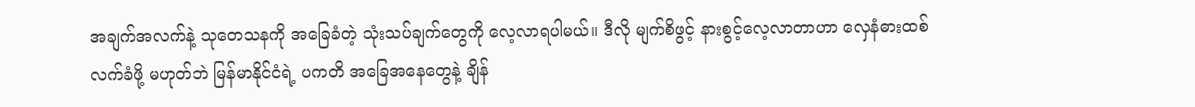အချက်အလက်နဲ့ သုတေသနကို အခြေခံတဲ့ သုံးသပ်ချက်တွေကို လေ့လာရပါမယ်။ ဒီလို မျက်စိဖွင့် နားစွင့်လေ့လာတာဟာ လှေနံဓားထစ် လက်ခံဖို့ မဟုတ်ဘဲ မြန်မာနိုင်ငံရဲ့ ပကတိ အခြေအနေတွေနဲ့ ချိန်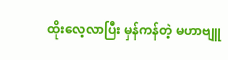ထိုးလေ့လာပြီး မှန်ကန်တဲ့ မဟာဗျူ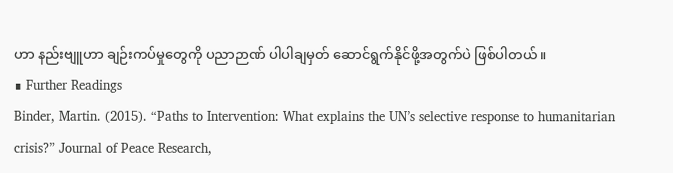ဟာ နည်းဗျူဟာ ချဉ်းကပ်မှုတွေကို ပညာဉာဏ် ပါပါချမှတ် ဆောင်ရွက်နိုင်ဖို့အတွက်ပဲ ဖြစ်ပါတယ်။
∎ Further Readings
Binder, Martin. (2015). “Paths to Intervention: What explains the UN’s selective response to humanitarian crisis?” Journal of Peace Research,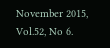November 2015, Vol.52, No 6.